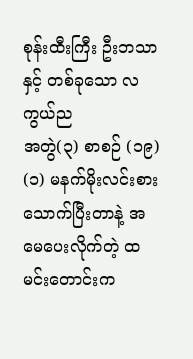စုန်းထီးကြီး ဦးဘသာနှင့် တစ်ခုသော လကွယ်ည
အတွဲ(၃) စာစဉ် (၁၉) (၁) မနက်မိုးလင်းစားသောက်ပြီးတာနဲ့ အမေပေးလိုက်တဲ့ ထမင်းတောင်းက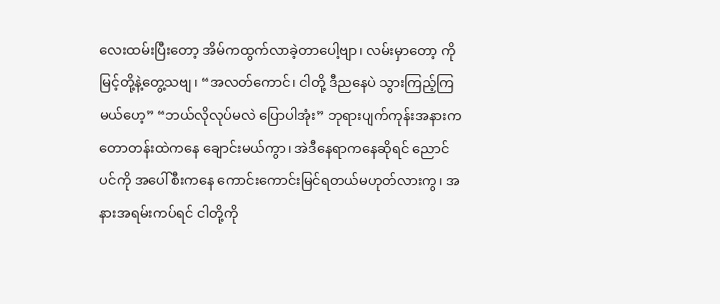လေးထမ်းပြီးတော့ အိမ်ကထွက်လာခဲ့တာပေါ့ဗျာ၊ လမ်းမှာတော့ ကိုမြင့်တို့နဲ့တွေ့သဗျ၊ “အလတ်ကောင်၊ ငါတို့ ဒီညနေပဲ သွားကြည့်ကြမယ်ဟေ့” “ဘယ်လိုလုပ်မလဲ ပြောပါအုံး” ဘုရားပျက်ကုန်းအနားက တောတန်းထဲကနေ ချောင်းမယ်ကွာ၊ အဲဒီနေရာကနေဆိုရင် ညောင်ပင်ကို အပေါ်စီးကနေ ကောင်းကောင်းမြင်ရတယ်မဟုတ်လားကွ၊ အနားအရမ်းကပ်ရင် ငါတို့ကို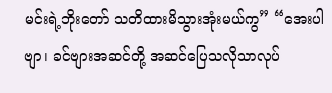မင်းရဲ့ဘိုးတော် သတိထားမိသွားအုံးမယ်ကွ” “အေးပါဗျာ၊ ခင်ဗျားအဆင်တို့ အဆင်ပြေသလိုသာလုပ်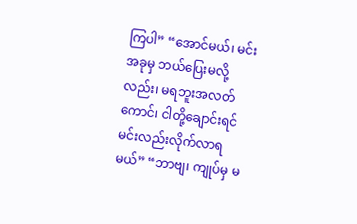ကြပါ” “အောင်မယ်၊ မင်းအခုမှ ဘယ်ပြေးမလို့လည်း၊ မရဘူးအလတ်ကောင်၊ ငါတို့ချောင်းရင် မင်းလည်းလိုက်လာရမယ်” “ဘာဗျ၊ ကျုပ်မှ မ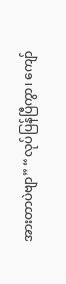အားတာပဲဗျာ” “လုပ်ပြန်ပြီကွာ၊ ကျော်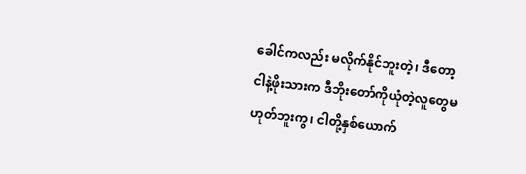ခေါင်ကလည်း မလိုက်နိုင်ဘူးတဲ့၊ ဒီတော့ ငါနဲ့ဖိုးသားက ဒီဘိုးတော်ကိုယုံတဲ့လူတွေမဟုတ်ဘူးကွ၊ ငါတို့နှစ်ယောက်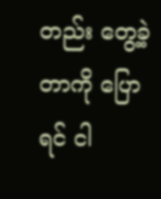တည်း တွေ့ခဲ့တာကို ပြောရင် ငါ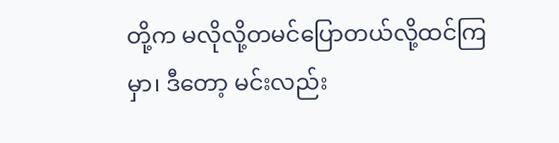တို့က မလိုလို့တမင်ပြောတယ်လို့ထင်ကြမှာ၊ ဒီတော့ မင်းလည်း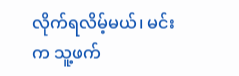လိုက်ရလိမ့်မယ်၊ မင်းက သူ့ဖက်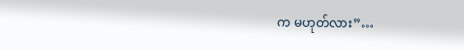က မဟုတ်လား”…